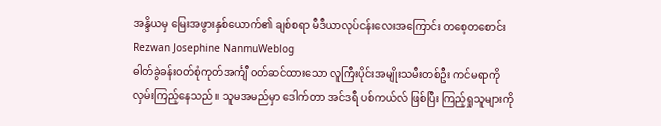အန္ဒိယမှ မြေးအဖွားနှစ်ယောက်၏ ချစ်စရာ မီဒီယာလုပ်ငန်းလေးအကြောင်း တစေ့တစောင်း
Rezwan Josephine NanmuWeblog
ဓါတ်ခွဲခန်းဝတ်စုံကုတ်အင်္ကျီ ၀တ်ဆင်ထားသော လူကြီးပိုင်းအမျိုးသမီးတစ်ဦး ကင်မရာကို လှမ်းကြည့်နေသည်။ သူမအမည်မှာ ဒေါက်တာ အင်ဒရီ ပစ်ကယ်လ် ဖြစ်ပြီး ကြည့်ရှုသူများကို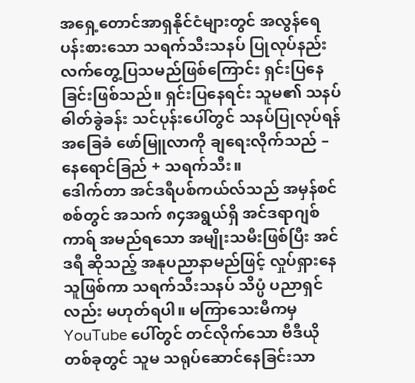အရှေ့တောင်အာရှနိုင်ငံများတွင် အလွန်ရေပန်းစားသော သရက်သီးသနပ် ပြုလုပ်နည်း လက်တွေ့ပြသမည်ဖြစ်ကြောင်း ရှင်းပြနေခြင်းဖြစ်သည်။ ရှင်းပြနေရင်း သူမ၏ သနပ်ဓါတ်ခွဲခန်း သင်ပုန်းပေါ်တွင် သနပ်ပြုလုပ်ရန် အခြေခံ ဖော်မြူလာကို ချရေးလိုက်သည် – နေရောင်ခြည် + သရက်သီး။
ဒေါက်တာ အင်ဒရီပစ်ကယ်လ်သည် အမှန်စင်စစ်တွင် အသက် ၈၄အရွယ်ရှိ အင်ဒရာဂျစ် ကာရ် အမည်ရသော အမျိုးသမီးဖြစ်ပြီး အင်ဒရီ ဆိုသည့် အနုပညာနာမည်ဖြင့် လှုပ်ရှားနေသူဖြစ်ကာ သရက်သီးသနပ် သိပ္ပံ ပညာရှင်လည်း မဟုတ်ရပါ။ မကြာသေးမီကမှ YouTube ပေါ်တွင် တင်လိုက်သော ဗီဒီယို တစ်ခုတွင် သူမ သရုပ်ဆောင်နေခြင်းသာ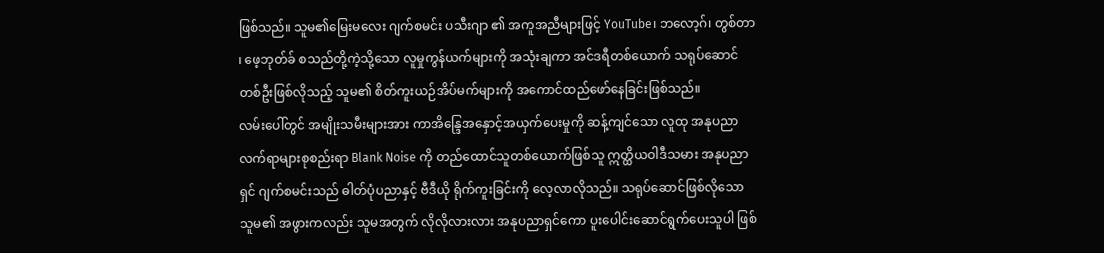ဖြစ်သည်။ သူမ၏မြေးမလေး ဂျက်စမင်း ပသီးဂျာ ၏ အကူအညီများဖြင့် YouTube၊ ဘလော့ဂ်၊ တွစ်တာ ၊ ဖေ့ဘုတ်ခ် စသည်တို့ကဲ့သို့သော လူမှုကွန်ယက်များကို အသုံးချကာ အင်ဒရီတစ်ယောက် သရုပ်ဆောင်တစ်ဦးဖြစ်လိုသည့် သူမ၏ စိတ်ကူးယဉ်အိပ်မက်များကို အကောင်ထည်ဖော်နေခြင်းဖြစ်သည်။
လမ်းပေါ်တွင် အမျိုးသမီးများအား ကာအိန္ဒြေအနှောင့်အယှက်ပေးမှုကို ဆန့်ကျင်သော လူထု အနုပညာလက်ရာများစုစည်းရာ Blank Noise ကို တည်ထောင်သူတစ်ယောက်ဖြစ်သူ ဣတ္ထိယဝါဒီသမား အနုပညာရှင် ဂျက်စမင်းသည် ဓါတ်ပုံပညာနှင့် ဗီဒီယို ရိုက်ကူးခြင်းကို လေ့လာလိုသည်။ သရုပ်ဆောင်ဖြစ်လိုသော သူမ၏ အဖွားကလည်း သူမအတွက် လိုလိုလားလား အနုပညာရှင်ကော ပူးပေါင်းဆောင်ရွက်ပေးသူပါ ဖြစ်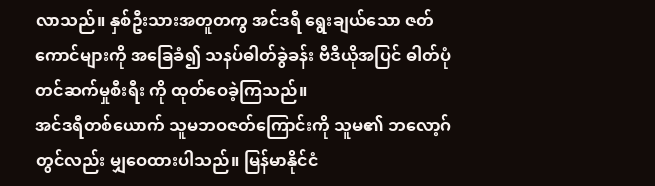လာသည်။ နှစ်ဦးသားအတူတကွ အင်ဒရီ ရွေးချယ်သော ဇတ်ကောင်များကို အခြေခံ၍ သနပ်ဓါတ်ခွဲခန်း ဗီဒီယိုအပြင် ဓါတ်ပုံတင်ဆက်မှုစီးရီး ကို ထုတ်ဝေခဲ့ကြသည်။
အင်ဒရီတစ်ယောက် သူမဘဝဇတ်ကြောင်းကို သူမ၏ ဘလော့ဂ် တွင်လည်း မျှဝေထားပါသည်။ မြန်မာနိုင်ငံ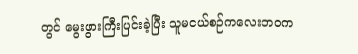တွင် မွေးဖွားကြီးပြင်းခဲ့ပြီး သူမငယ်စဉ်ကလေးဘဝက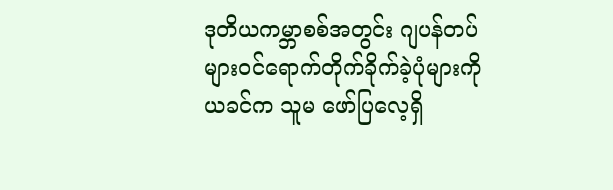ဒုတိယကမ္ဘာစစ်အတွင်း ဂျပန်တပ်များဝင်ရောက်တိုက်ခိုက်ခဲ့ပုံများကို ယခင်က သူမ ဖော်ပြလေ့ရှိ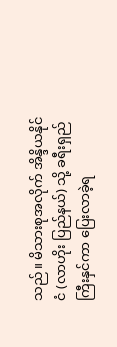သည်။ မိသားစုအလိုက် အိန္ဒိယနိုင်ငံ (လာဟိုး ပြည်နယ်) သို့ ခရီးရှည်ကြီးနှင်ကာ ပြေးလာခဲ့ရ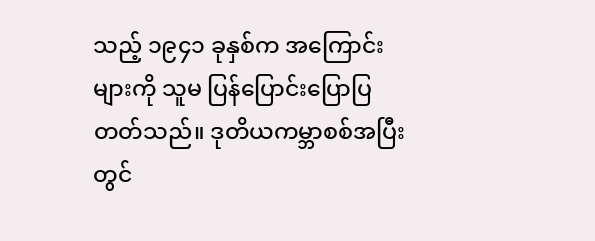သည့် ၁၉၄၁ ခုနှစ်က အကြောင်းများကို သူမ ပြန်ပြောင်းပြောပြတတ်သည်။ ဒုတိယကမ္ဘာစစ်အပြီးတွင်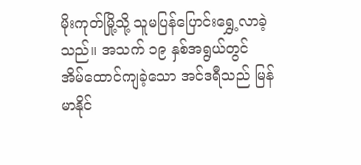မိုးကုတ်မြို့သို့ သူမပြန်ပြောင်းရွှေ့လာခဲ့သည်။ အသက် ၁၉ နှစ်အရွယ်တွင် အိမ်ထောင်ကျခဲ့သော အင်ဒရီသည် မြန်မာနိုင်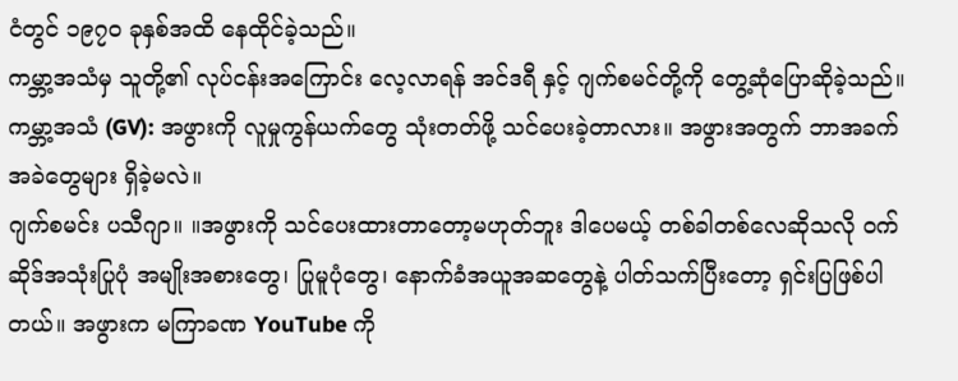ငံတွင် ၁၉၇၀ ခုနှစ်အထိ နေထိုင်ခဲ့သည်။
ကမ္ဘာ့အသံမှ သူတို့၏ လုပ်ငန်းအကြောင်း လေ့လာရန် အင်ဒရီ နှင့် ဂျက်စမင်တို့ကို တွေ့ဆုံပြောဆိုခဲ့သည်။
ကမ္ဘာ့အသံ (GV): အဖွားကို လူမှုကွန်ယက်တွေ သုံးတတ်ဖို့ သင်ပေးခဲ့တာလား။ အဖွားအတွက် ဘာအခက်အခဲတွေများ ရှိခဲ့မလဲ။
ဂျက်စမင်း ပသီဂျာ။ ။အဖွားကို သင်ပေးထားတာတော့မဟုတ်ဘူး ဒါပေမယ့် တစ်ခါတစ်လေဆိုသလို ၀က်ဆိုဒ်အသုံးပြုပုံ အမျိုးအစားတွေ၊ ပြုမူပုံတွေ၊ နောက်ခံအယူအဆတွေနဲ့ ပါတ်သက်ပြီးတော့ ရှင်းပြဖြစ်ပါတယ်။ အဖွားက မကြာခဏ YouTube ကို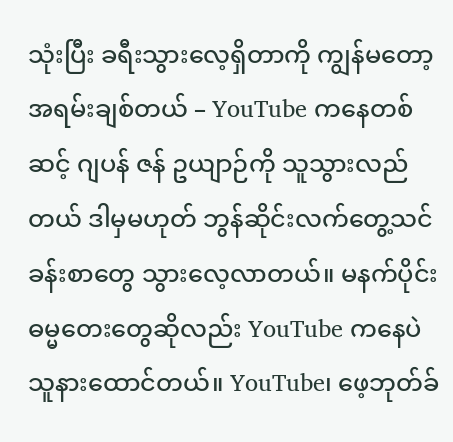သုံးပြီး ခရီးသွားလေ့ရှိတာကို ကျွန်မတော့ အရမ်းချစ်တယ် – YouTube ကနေတစ်ဆင့် ဂျပန် ဇန် ဥယျာဉ်ကို သူသွားလည်တယ် ဒါမှမဟုတ် ဘွန်ဆိုင်းလက်တွေ့သင်ခန်းစာတွေ သွားလေ့လာတယ်။ မနက်ပိုင်း ဓမ္မတေးတွေဆိုလည်း YouTube ကနေပဲ သူနားထောင်တယ်။ YouTube၊ ဖေ့ဘုတ်ခ်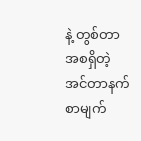နဲ့ တွစ်တာ အစရှိတဲ့ အင်တာနက်စာမျက်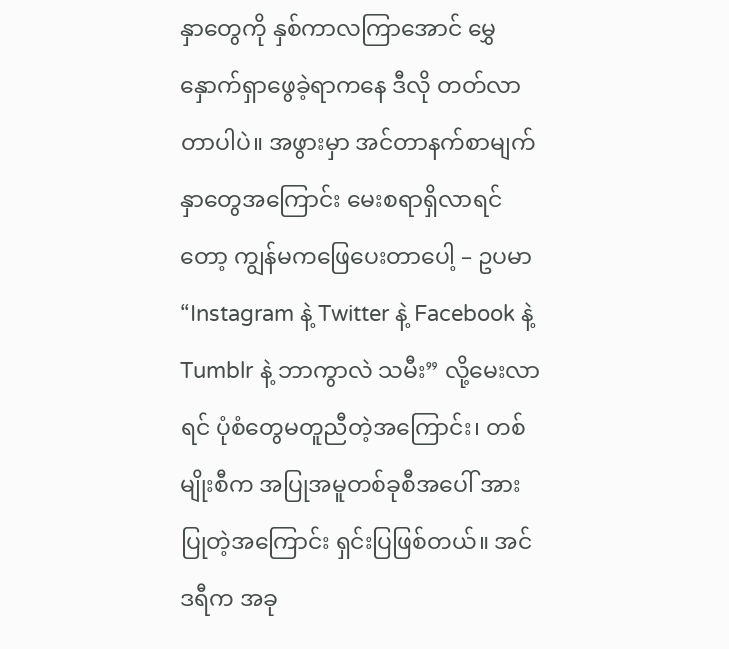နှာတွေကို နှစ်ကာလကြာအောင် မွှေနှောက်ရှာဖွေခဲ့ရာကနေ ဒီလို တတ်လာတာပါပဲ။ အဖွားမှာ အင်တာနက်စာမျက်နှာတွေအကြောင်း မေးစရာရှိလာရင်တော့ ကျွန်မကဖြေပေးတာပေါ့ – ဥပမာ “Instagram နဲ့ Twitter နဲ့ Facebook နဲ့ Tumblr နဲ့ ဘာကွာလဲ သမီး” လို့မေးလာရင် ပုံစံတွေမတူညီတဲ့အကြောင်း၊ တစ်မျိုးစီက အပြုအမူတစ်ခုစီအပေါ် အားပြုတဲ့အကြောင်း ရှင်းပြဖြစ်တယ်။ အင်ဒရီက အခု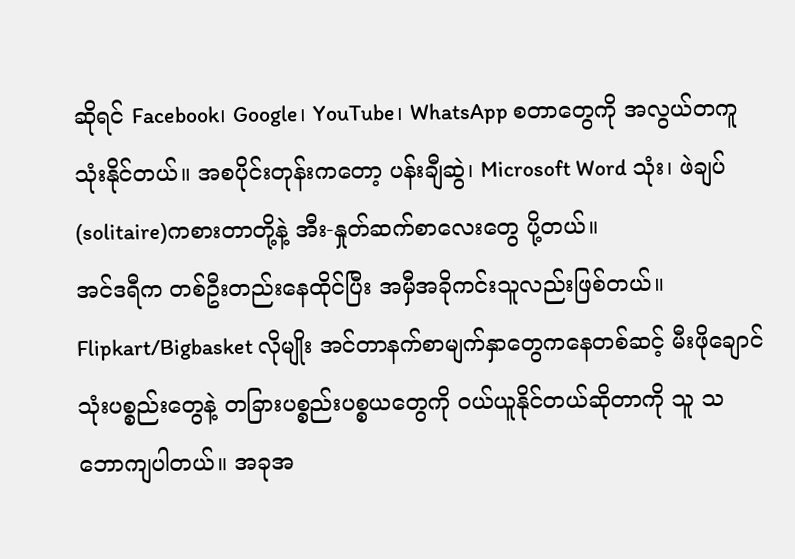ဆိုရင် Facebook၊ Google၊ YouTube၊ WhatsApp စတာတွေကို အလွယ်တကူ သုံးနိုင်တယ်။ အစပိုင်းတုန်းကတော့ ပန်းချီဆွဲ၊ Microsoft Word သုံး၊ ဖဲချပ် (solitaire)ကစားတာတို့နဲ့ အီး-နှုတ်ဆက်စာလေးတွေ ပို့တယ်။
အင်ဒရီက တစ်ဦးတည်းနေထိုင်ပြီး အမှီအခိုကင်းသူလည်းဖြစ်တယ်။ Flipkart/Bigbasket လိုမျိုး အင်တာနက်စာမျက်နှာတွေကနေတစ်ဆင့် မီးဖိုချောင်သုံးပစ္စည်းတွေနဲ့ တခြားပစ္စည်းပစ္စယတွေကို ၀ယ်ယူနိုင်တယ်ဆိုတာကို သူ သဘောကျပါတယ်။ အခုအ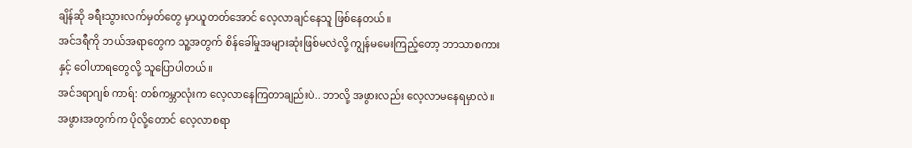ချိန်ဆို ခရီးသွားလက်မှတ်တွေ မှာယူတတ်အောင် လေ့လာချင်နေသူ ဖြစ်နေတယ်။
အင်ဒရီကို ဘယ်အရာတွေက သူ့အတွက် စိန်ခေါ်မှုအများဆုံးဖြစ်မလဲလို့ ကျွန်မမေးကြည့်တော့ ဘာသာစကားနှင့် ဝေါဟာရတွေလို့ သူပြောပါတယ်။
အင်ဒရာဂျစ် ကာရ်: တစ်ကမ္ဘာလုံးက လေ့လာနေကြတာချည်းပဲ.. ဘာလို့ အဖွားလည်း လေ့လာမနေရမှာလဲ။ အဖွားအတွက်က ပိုလို့တောင် လေ့လာစရာ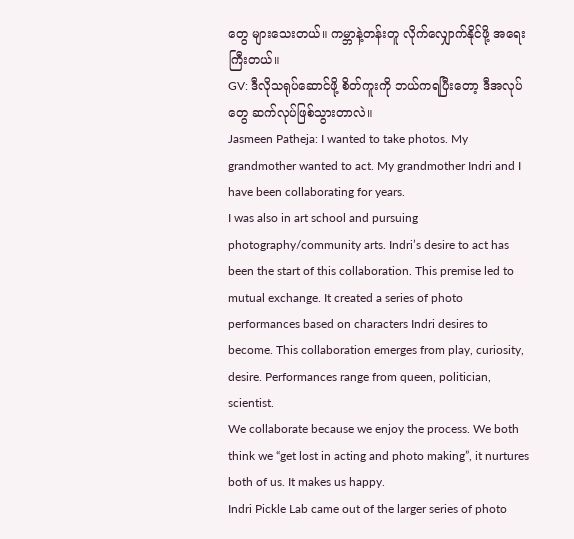တွေ များသေးတယ်။ ကမ္ဘာနဲ့တန်းတူ လိုက်လျှောက်နိုင်ဖို့ အရေးကြီးတယ်။
GV: ဒီလိုသရုပ်ဆောင်ဖို့ စိတ်ကူးကို ဘယ်ကရပြီးတော့ ဒီအလုပ်တွေ ဆက်လုပ်ဖြစ်သွားတာလဲ။
Jasmeen Patheja: I wanted to take photos. My grandmother wanted to act. My grandmother Indri and I have been collaborating for years.
I was also in art school and pursuing photography/community arts. Indri’s desire to act has been the start of this collaboration. This premise led to mutual exchange. It created a series of photo performances based on characters Indri desires to become. This collaboration emerges from play, curiosity, desire. Performances range from queen, politician, scientist.
We collaborate because we enjoy the process. We both think we “get lost in acting and photo making”, it nurtures both of us. It makes us happy.
Indri Pickle Lab came out of the larger series of photo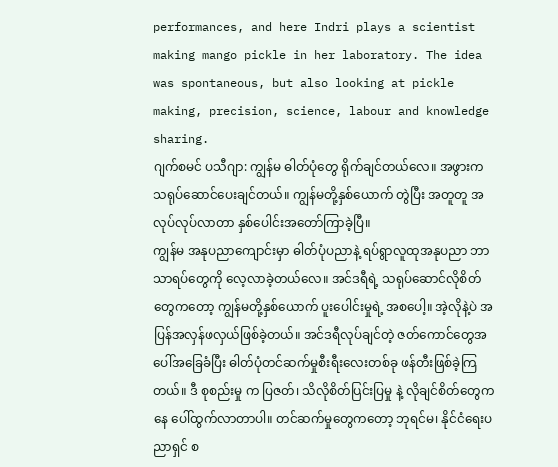performances, and here Indri plays a scientist making mango pickle in her laboratory. The idea was spontaneous, but also looking at pickle making, precision, science, labour and knowledge sharing.
ဂျက်စမင် ပသီဂျာ: ကျွန်မ ဓါတ်ပုံတွေ ရိုက်ချင်တယ်လေ။ အဖွားက သရုပ်ဆောင်ပေးချင်တယ်။ ကျွန်မတို့နှစ်ယောက် တွဲပြီး အတူတူ အလုပ်လုပ်လာတာ နှစ်ပေါင်းအတော်ကြာခဲ့ပြီ။
ကျွန်မ အနုပညာကျောင်းမှာ ဓါတ်ပုံပညာနဲ့ ရပ်ရွာလူထုအနုပညာ ဘာသာရပ်တွေကို လေ့လာခဲ့တယ်လေ။ အင်ဒရီရဲ့ သရုပ်ဆောင်လိုစိတ်တွေကတော့ ကျွန်မတို့နှစ်ယောက် ပူးပေါင်းမှုရဲ့ အစပေါ့။ အဲ့လိုနဲ့ပဲ အပြန်အလှန်ဖလှယ်ဖြစ်ခဲ့တယ်။ အင်ဒရီလုပ်ချင်တဲ့ ဇတ်ကောင်တွေအပေါ်အခြေခံပြီး ဓါတ်ပုံတင်ဆက်မှုစီးရီးလေးတစ်ခု ဖန်တီးဖြစ်ခဲ့ကြတယ်။ ဒီ စုစည်းမှု က ပြဇတ်၊ သိလိုစိတ်ပြင်းပြမှု နဲ့ လိုချင်စိတ်တွေကနေ ပေါ်ထွက်လာတာပါ။ တင်ဆက်မှုတွေကတော့ ဘုရင်မ၊ နိုင်ငံရေးပညာရှင် စ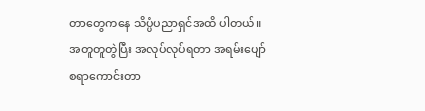တာတွေကနေ သိပ္ပံပညာရှင်အထိ ပါတယ်။
အတူတူတွဲပြီး အလုပ်လုပ်ရတာ အရမ်းပျော်စရာကောင်းတာ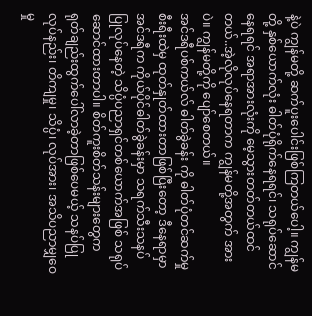နဲ့ပဲ ကျွန်မတို့ ဆက်ပူးပေါင်းဖြစ်ကြတယ်ပေါ့။ ကျွန်မတို့ နှစ်ယောက်လုံး ဓါတ်ပုံရိုက်နေရရင်၊ သရုပ်ဆောင်နေရရင် အရာအားလုံးကို မေ့သွားတတ်တယ်ထင်တယ်..အဲ့လိုလုပ်နေရတာက ကျွန်မတို့အတွက် အားပဲ။ ကျွန်မတို့ကို ပျော်စေတယ်။
အင်ဒရီပစ်ကယ်လ် ဓါတ်ခွဲခန်း ကို ဓါတ်ပုံတင်ဆက်မှုစီးရီးထဲမှ ထုတ်နှုတ်ထားတာဖြစ်ပြီးတော့ ဒီနေရာမှာ အင်ဒရီက ကိုယ်ပိုင်ဓါတ်ခွဲခန်းမှာ သရက်သီးသနပ် ပြုလုပ်နေတဲ့ သိပ္ပံပညာရှင်တစ်ယောက်အဖြစ် သရုပ်ဆောင်ထားတာပါ။ စိတ်ကူးစိတ်သန်းများတွေက ရုတ်ချည်းထွက်ပေါ်လာခဲ့တာဖြစ်ပေမယ့် သနပ်ပြုလုပ်နည်း၊ တိကျမှု၊ သိပ္ပံ၊ လုပ်အား၊ အသိပညာမျှဝေမှု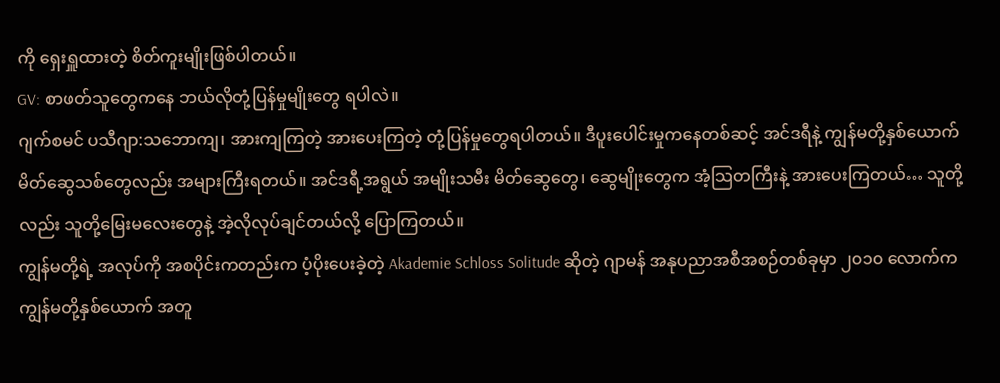ကို ရှေးရှူထားတဲ့ စိတ်ကူးမျိုးဖြစ်ပါတယ်။
GV: စာဖတ်သူတွေကနေ ဘယ်လိုတုံ့ပြန်မှုမျိုးတွေ ရပါလဲ။
ဂျက်စမင် ပသီဂျာ:သဘောကျ၊ အားကျကြတဲ့ အားပေးကြတဲ့ တုံ့ပြန်မှုတွေရပါတယ်။ ဒီပူးပေါင်းမှုကနေတစ်ဆင့် အင်ဒရီနဲ့ ကျွန်မတို့နှစ်ယောက် မိတ်ဆွေသစ်တွေလည်း အများကြီးရတယ်။ အင်ဒရီ့အရွယ် အမျိုးသမီး မိတ်ဆွေတွေ၊ ဆွေမျိုးတွေက အံ့သြတကြီးနဲ့ အားပေးကြတယ်… သူတို့လည်း သူတို့မြေးမလေးတွေနဲ့ အဲ့လိုလုပ်ချင်တယ်လို့ ပြောကြတယ်။
ကျွန်မတို့ရဲ့ အလုပ်ကို အစပိုင်းကတည်းက ပံ့ပိုးပေးခဲ့တဲ့ Akademie Schloss Solitude ဆိုတဲ့ ဂျာမန် အနုပညာအစီအစဉ်တစ်ခုမှာ ၂၀၁၀ လောက်က ကျွန်မတို့နှစ်ယောက် အတူ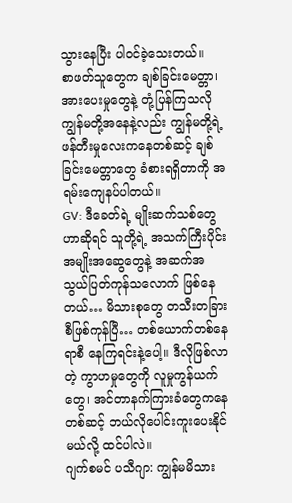သွားနေပြီး ပါ၀င်ခဲ့သေးတယ်။
စာဖတ်သူတွေက ချစ်ခြင်းမေတ္တာ၊ အားပေးမှုတွေနဲ့ တုံ့ပြန်ကြသလို ကျွန်မတို့အနေနဲ့လည်း ကျွန်မတို့ရဲ့ ဖန်တီးမှုလေးကနေတစ်ဆင့် ချစ်ခြင်းမေတ္တာတွေ ခံစားရရှိတာကို အရမ်းကျေနပ်ပါတယ်။
GV: ဒီခေတ်ရဲ့ မျိုးဆက်သစ်တွေဟာဆိုရင် သူတို့ရဲ့ အသက်ကြီးပိုင်း အမျိုးအဆွေတွေနဲ့ အဆက်အသွယ်ပြတ်ကုန်သလောက် ဖြစ်နေတယ်… မိသားစုတွေ တသီးတခြားစီဖြစ်ကုန်ပြီ… တစ်ယောက်တစ်နေရာစီ နေကြရင်းနဲ့ပေါ့။ ဒီလိုဖြစ်လာတဲ့ ကွာဟမှုတွေကို လူမှုကွန်ယက်တွေ၊ အင်တာနက်ကြားခံတွေကနေတစ်ဆင့် ဘယ်လိုပေါင်းကူးပေးနိုင်မယ်လို့ ထင်ပါလဲ။
ဂျက်စမင် ပသီဂျာ: ကျွန်မမိသား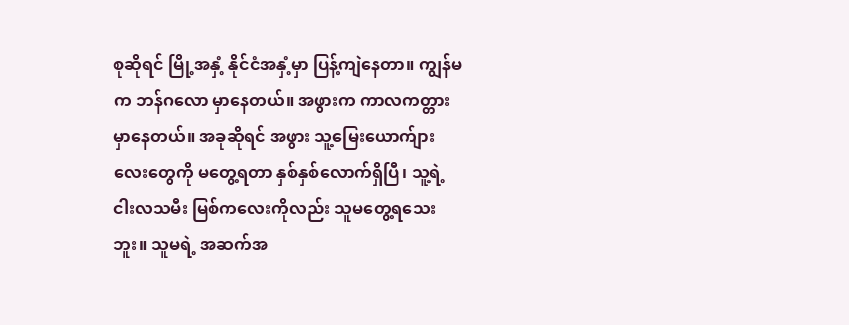စုဆိုရင် မြို့အနှံ့ နိုင်ငံအနှံ့မှာ ပြန့်ကျဲနေတာ။ ကျွန်မက ဘန်ဂလော မှာနေတယ်။ အဖွားက ကာလကတ္တား မှာနေတယ်။ အခုဆိုရင် အဖွား သူ့မြေးယောက်ျားလေးတွေကို မတွေ့ရတာ နှစ်နှစ်လောက်ရှိပြီ၊ သူ့ရဲ့ ငါးလသမီး မြစ်ကလေးကိုလည်း သူမတွေ့ရသေးဘူး။ သူမရဲ့ အဆက်အ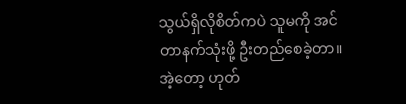သွယ်ရှိလိုစိတ်ကပဲ သူမကို အင်တာနက်သုံးဖို့ ဦးတည်စေခဲ့တာ။ အဲ့တော့ ဟုတ်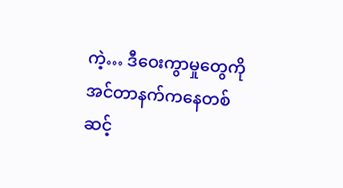ကဲ့… ဒီဝေးကွာမှုတွေကို အင်တာနက်ကနေတစ်ဆင့်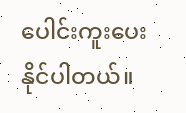ပေါင်းကူးပေးနိုင်ပါတယ်။